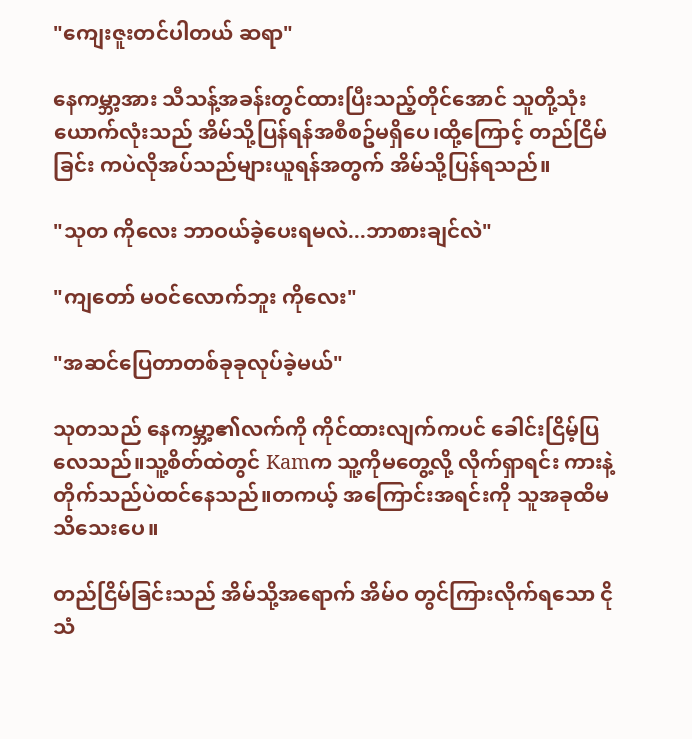"ကျေးဇူးတင်ပါတယ် ဆရာ"

နေကမ္ဘာ့အား သီသန့်အခန်းတွင်ထားပြီးသည့်တိုင်အောင် သူတို့သုံးယောက်လုံးသည် အိမ်သို့ပြန်ရန်အစီစဥ်မရှိပေ၊ထို့ကြောင့် တည်ငြိမ်ခြင်း ကပဲလိုအပ်သည်များယူရန်အတွက် အိမ်သို့ပြန်ရသည်။

"သုတ ကိုလေး ဘာဝယ်ခဲ့ပေးရမလဲ...ဘာစားချင်လဲ"

"ကျတော် မဝင်လောက်ဘူး ကိုလေး"

"အဆင်ပြေတာတစ်ခုခုလုပ်ခဲ့မယ်"

သုတသည် နေကမ္ဘာ့၏လက်ကို ကိုင်ထားလျက်ကပင် ခေါင်းငြိမ့်ပြလေသည်။သူ့စိတ်ထဲတွင် Kamက သူ့ကိုမတွေ့လို့ လိုက်ရှာရင်း ကားနဲ့တိုက်သည်ပဲထင်နေသည်။တကယ့် အကြောင်းအရင်းကို သူအခုထိမသိသေးပေ။

တည်ငြိမ်ခြင်းသည် အိမ်သို့အရောက် အိမ်ဝ တွင်ကြားလိုက်ရသော ငိုသံ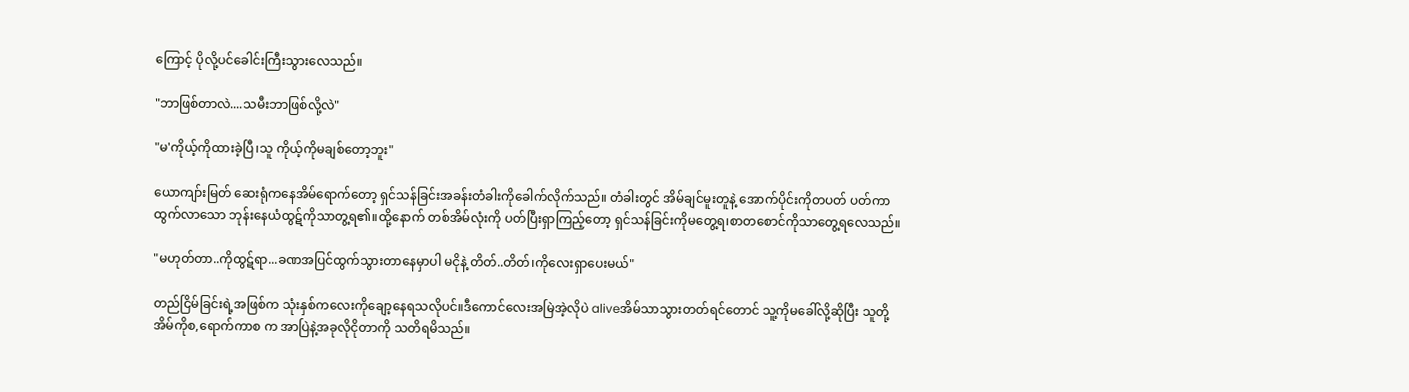ကြောင့် ပိုလို့ပင်ခေါင်းကြီးသွားလေသည်။

"ဘာဖြစ်တာလဲ....သမီးဘာဖြစ်လို့လဲ"

"မ'ကိုယ့်ကိုထားခဲ့ပြီ၊သူ ကိုယ့်ကိုမချစ်တော့ဘူး"

ယောကျာ်းမြတ် ဆေးရုံကနေအိမ်ရောက်တော့ ရှင်သန်ခြင်းအခန်းတံခါးကိုခေါက်လိုက်သည်။ တံခါးတွင် အိမ်ချင်မူးတူနဲ့ အောက်ပိုင်းကိုတပတ် ပတ်ကာ ထွက်လာသော ဘုန်းနေယံထွဋ်ကိုသာတွ့ရ၏။ထို့နောက် တစ်အိမ်လုံးကို ပတ်ပြီးရှာကြည့်တော့ ရှင်သန်ခြင်းကိုမတွေ့ရ၊စာတစောင်ကိုသာတွေ့ရလေသည်။

"မဟုတ်တာ..ကိုထွဋ်ရာ...ခဏအပြင်ထွက်သွားတာနေမှာပါ မငိုနဲ့ တိတ်..တိတ်၊ကိုလေးရှာပေးမယ်"

တည်ငြိမ်ခြင်းရဲ့အဖြစ်က သုံးနှစ်ကလေးကိုချော့နေရသလိုပင်။ဒီကောင်လေးအမြဲအဲ့လိုပဲ aliveအိမ်သာသွားတတ်ရင်တောင် သူ့ကိုမခေါ်လို့ဆိုပြီး သူတို့အိမ်ကိုစ,ရောက်ကာစ က အာပြဲနဲ့အခုလိုငိုတာကို သတိရမိသည်။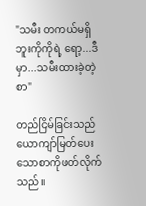"သမီး တကယ်မရှိဘူးကိုကိုရဲ့ ရော့...ဒီမှာ...သမီးထားခဲ့တဲ့စာ"

တည်ငြိမ်ခြင်းသည် ယောကျာ်မြတ်ပေးသောစာကိုဖတ်လိုက်သည်။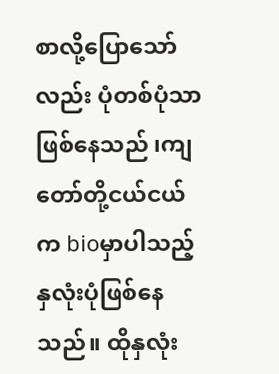စာလို့ပြောသော်လည်း ပုံတစ်ပုံသာဖြစ်နေသည် ၊ကျတော်တို့ငယ်ငယ်က bioမှာပါသည့် နှလုံးပုံဖြစ်နေသည်။ ထိုနှလုံး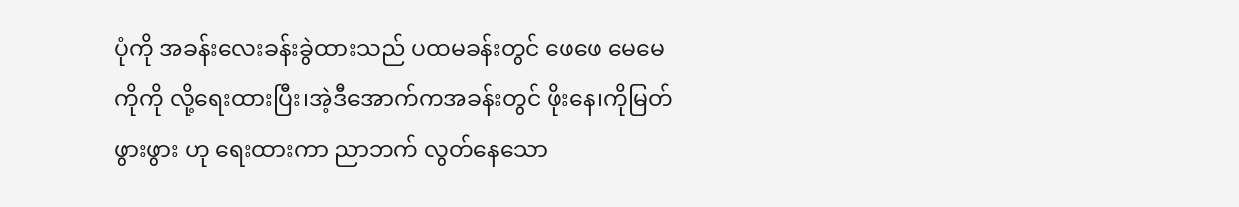ပုံကို အခန်းလေးခန်းခွဲထားသည် ပထမခန်းတွင် ဖေဖေ မေမေ ကိုကို လို့ရေးထားပြီး၊အဲ့ဒီအောက်ကအခန်းတွင် ဖိုးနေ၊ကိုမြတ် ဖွားဖွား ဟု ရေးထားကာ ညာဘက် လွတ်နေသော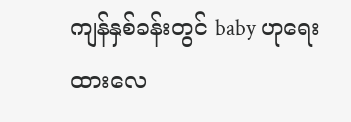ကျန်နှစ်ခန်းတွင် baby ဟုရေးထားလေ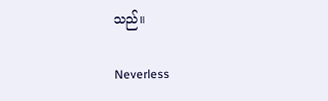သည်။

Neverless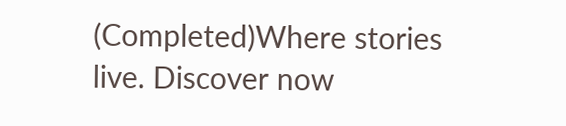(Completed)Where stories live. Discover now